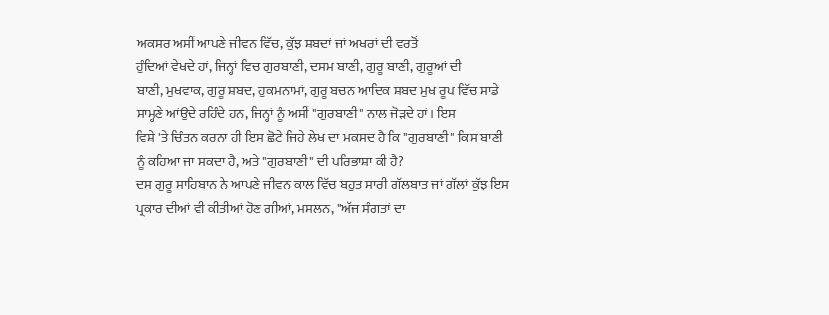ਅਕਸਰ ਅਸੀਂ ਆਪਣੇ ਜੀਵਨ ਵਿੱਚ, ਕੁੱਝ ਸ਼ਬਦਾਂ ਜਾਂ ਅਖਰਾਂ ਦੀ ਵਰਤੋਂ
ਹੁੰਦਿਆਂ ਵੇਖਦੇ ਹਾਂ, ਜਿਨ੍ਹਾਂ ਵਿਚ ਗੁਰਬਾਣੀ, ਦਸਮ ਬਾਣੀ, ਗੁਰੂ ਬਾਣੀ, ਗੁਰੂਆਂ ਦੀ
ਬਾਣੀ, ਮੁਖਵਾਕ, ਗੁਰੂ ਸ਼ਬਦ, ਹੁਕਮਨਾਮਾਂ, ਗੁਰੂ ਬਚਨ ਆਦਿਕ ਸ਼ਬਦ ਮੁਖ ਰੂਪ ਵਿੱਚ ਸਾਡੇ
ਸਾਮ੍ਹਣੇ ਆਂਉਦੇ ਰਹਿੰਦੇ ਹਨ, ਜਿਨ੍ਹਾਂ ਨੂੰ ਅਸੀਂ "ਗੁਰਬਾਣੀ" ਨਾਲ ਜੋੜਦੇ ਹਾਂ। ਇਸ
ਵਿਸ਼ੇ 'ਤੇ ਚਿੰਤਨ ਕਰਨਾ ਹੀ ਇਸ ਛੋਟੇ ਜਿਹੇ ਲੇਖ ਦਾ ਮਕਸਦ ਹੈ ਕਿ "ਗੁਰਬਾਣੀ" ਕਿਸ ਬਾਣੀ
ਨੂੰ ਕਹਿਆ ਜਾ ਸਕਦਾ ਹੈ, ਅਤੇ "ਗੁਰਬਾਣੀ" ਦੀ ਪਰਿਭਾਸ਼ਾ ਕੀ ਹੈ?
ਦਸ ਗੁਰੂ ਸਾਹਿਬਾਨ ਨੇ ਆਪਣੇ ਜੀਵਨ ਕਾਲ ਵਿੱਚ ਬਹੁਤ ਸਾਰੀ ਗੱਲਬਾਤ ਜਾਂ ਗੱਲਾਂ ਕੁੱਝ ਇਸ
ਪ੍ਰਕਾਰ ਦੀਆਂ ਵੀ ਕੀਤੀਆਂ ਹੋਣ ਗੀਆਂ, ਮਸਲਨ, "ਅੱਜ ਸੰਗਤਾਂ ਦਾ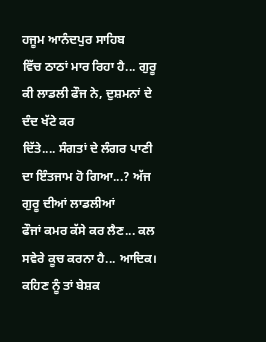ਹਜੂਮ ਆਨੰਦਪੁਰ ਸਾਹਿਬ
ਵਿੱਚ ਠਾਠਾਂ ਮਾਰ ਰਿਹਾ ਹੈ... ਗੁਰੂ ਕੀ ਲਾਡਲੀ ਫੌਜ ਨੇ, ਦੁਸ਼ਮਨਾਂ ਦੇ ਦੰਦ ਖੱਟੇ ਕਰ
ਦਿੱਤੇ.... ਸੰਗਤਾਂ ਦੇ ਲੰਗਰ ਪਾਣੀ ਦਾ ਇੰਤਜਾਮ ਹੋ ਗਿਆ...? ਅੱਜ ਗੁਰੂ ਦੀਆਂ ਲਾਡਲੀਆਂ
ਫੌਜਾਂ ਕਮਰ ਕੱਸੇ ਕਰ ਲੈਣ... ਕਲ ਸਵੇਰੇ ਕੂਚ ਕਰਨਾ ਹੈ... ਆਦਿਕ। ਕਹਿਣ ਨੂੰ ਤਾਂ ਬੇਸ਼ਕ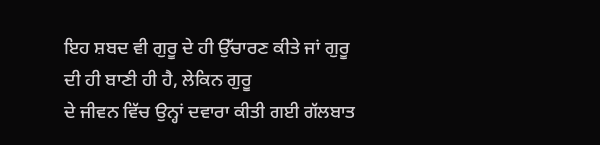ਇਹ ਸ਼ਬਦ ਵੀ ਗੁਰੂ ਦੇ ਹੀ ਉੱਚਾਰਣ ਕੀਤੇ ਜਾਂ ਗੁਰੂ ਦੀ ਹੀ ਬਾਣੀ ਹੀ ਹੈ, ਲੇਕਿਨ ਗੁਰੂ
ਦੇ ਜੀਵਨ ਵਿੱਚ ਉਨ੍ਹਾਂ ਦਵਾਰਾ ਕੀਤੀ ਗਈ ਗੱਲਬਾਤ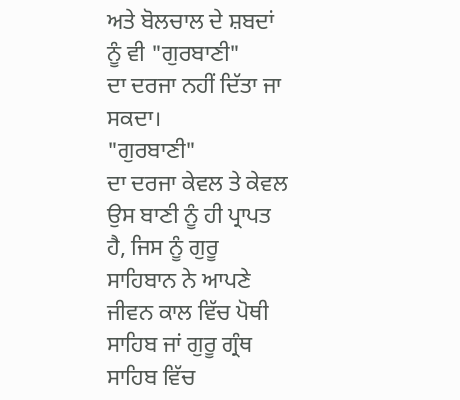ਅਤੇ ਬੋਲਚਾਲ ਦੇ ਸ਼ਬਦਾਂ ਨੂੰ ਵੀ "ਗੁਰਬਾਣੀ"
ਦਾ ਦਰਜਾ ਨਹੀਂ ਦਿੱਤਾ ਜਾ ਸਕਦਾ।
"ਗੁਰਬਾਣੀ"
ਦਾ ਦਰਜਾ ਕੇਵਲ ਤੇ ਕੇਵਲ ਉਸ ਬਾਣੀ ਨੂੰ ਹੀ ਪ੍ਰਾਪਤ ਹੈ, ਜਿਸ ਨੂੰ ਗੁਰੂ
ਸਾਹਿਬਾਨ ਨੇ ਆਪਣੇ ਜੀਵਨ ਕਾਲ ਵਿੱਚ ਪੋਥੀ ਸਾਹਿਬ ਜਾਂ ਗੁਰੂ ਗ੍ਰੰਥ ਸਾਹਿਬ ਵਿੱਚ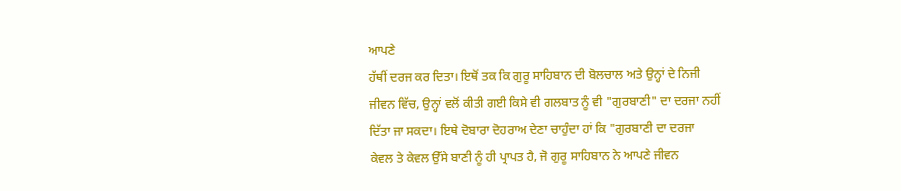ਆਪਣੇ
ਹੱਥੀਂ ਦਰਜ ਕਰ ਦਿਤਾ। ਇਥੋਂ ਤਕ ਕਿ ਗੁਰੂ ਸਾਹਿਬਾਨ ਦੀ ਬੋਲਚਾਲ ਅਤੇ ਉਨ੍ਹਾਂ ਦੇ ਨਿਜੀ
ਜੀਵਨ ਵਿੱਚ, ਉਨ੍ਹਾਂ ਵਲੋਂ ਕੀਤੀ ਗਈ ਕਿਸੇ ਵੀ ਗਲਬਾਤ ਨੂੰ ਵੀ "ਗੁਰਬਾਣੀ" ਦਾ ਦਰਜਾ ਨਹੀਂ
ਦਿੱਤਾ ਜਾ ਸਕਦਾ। ਇਥੇ ਦੋਬਾਰਾ ਦੋਹਰਾਅ ਦੇਣਾ ਚਾਹੁੰਦਾ ਹਾਂ ਕਿ "ਗੁਰਬਾਣੀ ਦਾ ਦਰਜਾ
ਕੇਵਲ ਤੇ ਕੇਵਲ ਉੱਸੇ ਬਾਣੀ ਨੂੰ ਹੀ ਪ੍ਰਾਪਤ ਹੈ, ਜੋ ਗੁਰੂ ਸਾਹਿਬਾਨ ਨੇ ਆਪਣੇ ਜੀਵਨ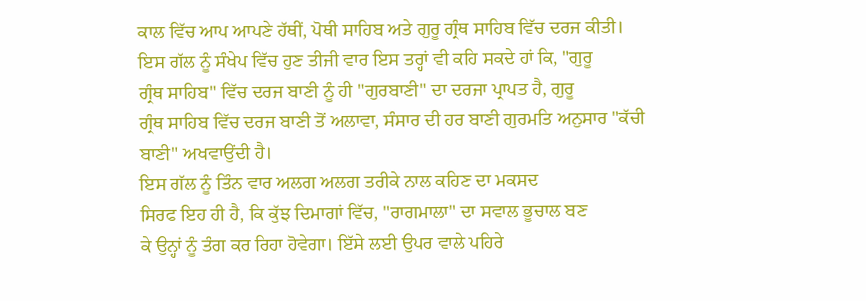ਕਾਲ ਵਿੱਚ ਆਪ ਆਪਣੇ ਹੱਥੀਂ, ਪੋਥੀ ਸਾਹਿਬ ਅਤੇ ਗੁਰੂ ਗ੍ਰੰਥ ਸਾਹਿਬ ਵਿੱਚ ਦਰਜ ਕੀਤੀ।
ਇਸ ਗੱਲ ਨੂੰ ਸੰਖੇਪ ਵਿੱਚ ਹੁਣ ਤੀਜੀ ਵਾਰ ਇਸ ਤਰ੍ਹਾਂ ਵੀ ਕਹਿ ਸਕਦੇ ਹਾਂ ਕਿ, "ਗੁਰੂ
ਗ੍ਰੰਥ ਸਾਹਿਬ" ਵਿੱਚ ਦਰਜ ਬਾਣੀ ਨੂੰ ਹੀ "ਗੁਰਬਾਣੀ" ਦਾ ਦਰਜਾ ਪ੍ਰਾਪਤ ਹੈ, ਗੁਰੂ
ਗ੍ਰੰਥ ਸਾਹਿਬ ਵਿੱਚ ਦਰਜ ਬਾਣੀ ਤੋਂ ਅਲਾਵਾ, ਸੰਸਾਰ ਦੀ ਹਰ ਬਾਣੀ ਗੁਰਮਤਿ ਅਨੁਸਾਰ "ਕੱਚੀ
ਬਾਣੀ" ਅਖਵਾਉਂਦੀ ਹੈ।
ਇਸ ਗੱਲ ਨੂੰ ਤਿੰਨ ਵਾਰ ਅਲਗ ਅਲਗ ਤਰੀਕੇ ਨਾਲ ਕਹਿਣ ਦਾ ਮਕਸਦ
ਸਿਰਫ ਇਹ ਹੀ ਹੈ, ਕਿ ਕੁੱਝ ਦਿਮਾਗਾਂ ਵਿੱਚ, "ਰਾਗਮਾਲਾ" ਦਾ ਸਵਾਲ ਭੂਚਾਲ ਬਣ
ਕੇ ਉਨ੍ਹਾਂ ਨੂੰ ਤੰਗ ਕਰ ਰਿਹਾ ਹੋਵੇਗਾ। ਇੱਸੇ ਲਈ ਉਪਰ ਵਾਲੇ ਪਹਿਰੇ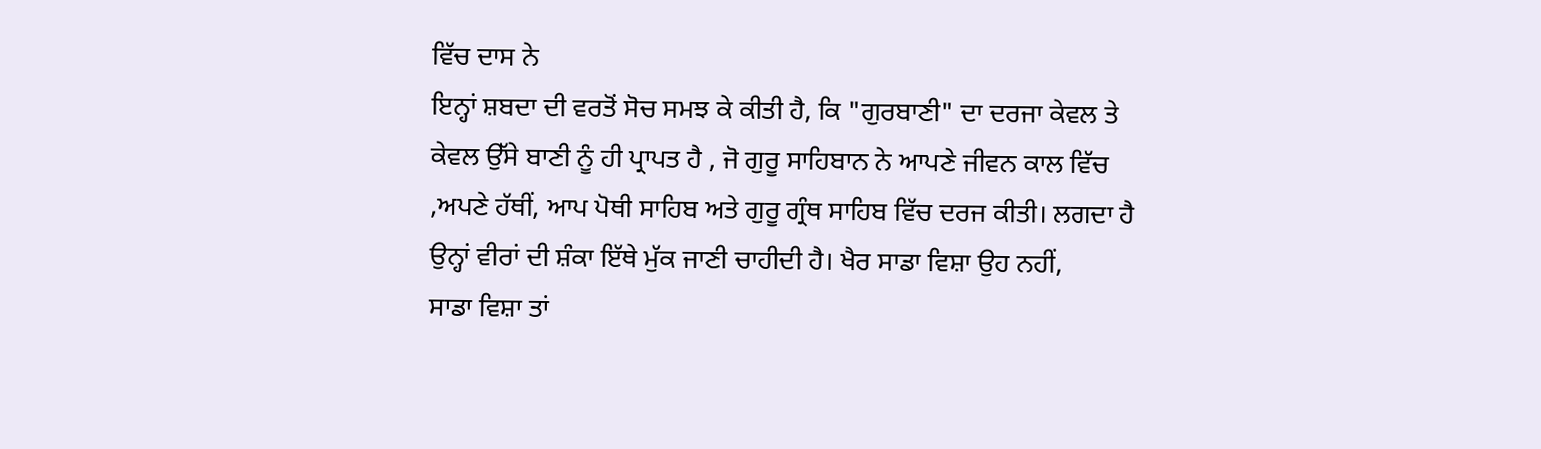ਵਿੱਚ ਦਾਸ ਨੇ
ਇਨ੍ਹਾਂ ਸ਼ਬਦਾ ਦੀ ਵਰਤੋਂ ਸੋਚ ਸਮਝ ਕੇ ਕੀਤੀ ਹੈ, ਕਿ "ਗੁਰਬਾਣੀ" ਦਾ ਦਰਜਾ ਕੇਵਲ ਤੇ
ਕੇਵਲ ਉੱਸੇ ਬਾਣੀ ਨੂੰ ਹੀ ਪ੍ਰਾਪਤ ਹੈ , ਜੋ ਗੁਰੂ ਸਾਹਿਬਾਨ ਨੇ ਆਪਣੇ ਜੀਵਨ ਕਾਲ ਵਿੱਚ
,ਅਪਣੇ ਹੱਥੀਂ, ਆਪ ਪੋਥੀ ਸਾਹਿਬ ਅਤੇ ਗੁਰੂ ਗ੍ਰੰਥ ਸਾਹਿਬ ਵਿੱਚ ਦਰਜ ਕੀਤੀ। ਲਗਦਾ ਹੈ
ਉਨ੍ਹਾਂ ਵੀਰਾਂ ਦੀ ਸ਼ੰਕਾ ਇੱਥੇ ਮੁੱਕ ਜਾਣੀ ਚਾਹੀਦੀ ਹੈ। ਖੈਰ ਸਾਡਾ ਵਿਸ਼ਾ ਉਹ ਨਹੀਂ,
ਸਾਡਾ ਵਿਸ਼ਾ ਤਾਂ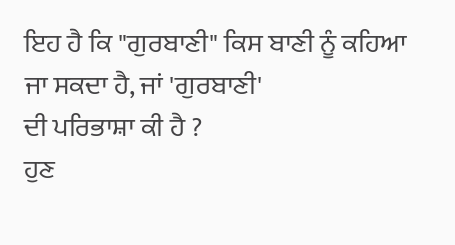ਇਹ ਹੈ ਕਿ "ਗੁਰਬਾਣੀ" ਕਿਸ ਬਾਣੀ ਨੂੰ ਕਹਿਆ ਜਾ ਸਕਦਾ ਹੈ, ਜਾਂ 'ਗੁਰਬਾਣੀ'
ਦੀ ਪਰਿਭਾਸ਼ਾ ਕੀ ਹੈ ?
ਹੁਣ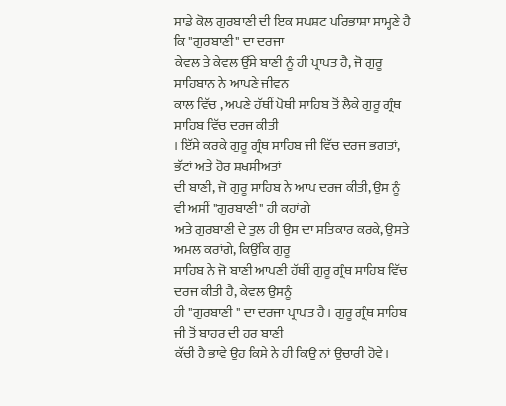ਸਾਡੇ ਕੋਲ ਗੁਰਬਾਣੀ ਦੀ ਇਕ ਸਪਸ਼ਟ ਪਰਿਭਾਸ਼ਾ ਸਾਮ੍ਹਣੇ ਹੈ ਕਿ "ਗੁਰਬਾਣੀ" ਦਾ ਦਰਜਾ
ਕੇਵਲ ਤੇ ਕੇਵਲ ਉੱਸੇ ਬਾਣੀ ਨੂੰ ਹੀ ਪ੍ਰਾਪਤ ਹੈ, ਜੋ ਗੁਰੂ ਸਾਹਿਬਾਨ ਨੇ ਆਪਣੇ ਜੀਵਨ
ਕਾਲ ਵਿੱਚ , ਅਪਣੇ ਹੱਥੀਂ ਪੋਥੀ ਸਾਹਿਬ ਤੋਂ ਲੈਕੇ ਗੁਰੂ ਗ੍ਰੰਥ ਸਾਹਿਬ ਵਿੱਚ ਦਰਜ ਕੀਤੀ
। ਇੱਸੇ ਕਰਕੇ ਗੁਰੂ ਗ੍ਰੰਥ ਸਾਹਿਬ ਜੀ ਵਿੱਚ ਦਰਜ ਭਗਤਾਂ, ਭੱਟਾਂ ਅਤੇ ਹੋਰ ਸ਼ਖਸੀਅਤਾਂ
ਦੀ ਬਾਣੀ, ਜੋ ਗੁਰੂ ਸਾਹਿਬ ਨੇ ਆਪ ਦਰਜ ਕੀਤੀ, ਉਸ ਨੂੰ ਵੀ ਅਸੀਂ "ਗੁਰਬਾਣੀ" ਹੀ ਕਹਾਂਗੇ
ਅਤੇ ਗੁਰਬਾਣੀ ਦੇ ਤੁਲ ਹੀ ਉਸ ਦਾ ਸਤਿਕਾਰ ਕਰਕੇ, ਉਸਤੇ ਅਮਲ ਕਰਾਂਗੇ, ਕਿਉਂਕਿ ਗੁਰੂ
ਸਾਹਿਬ ਨੇ ਜੋ ਬਾਣੀ ਆਪਣੀ ਹੱਥੀਂ ਗੁਰੂ ਗ੍ਰੰਥ ਸਾਹਿਬ ਵਿੱਚ ਦਰਜ ਕੀਤੀ ਹੈ, ਕੇਵਲ ਉਸਨੂੰ
ਹੀ "ਗੁਰਬਾਣੀ " ਦਾ ਦਰਜਾ ਪ੍ਰਾਪਤ ਹੈ। ਗੁਰੂ ਗ੍ਰੰਥ ਸਾਹਿਬ ਜੀ ਤੋਂ ਬਾਹਰ ਦੀ ਹਰ ਬਾਣੀ
ਕੱਚੀ ਹੈ ਭਾਵੇ ਉਹ ਕਿਸੇ ਨੇ ਹੀ ਕਿਉ ਨਾਂ ਉਚਾਰੀ ਹੋਵੇ।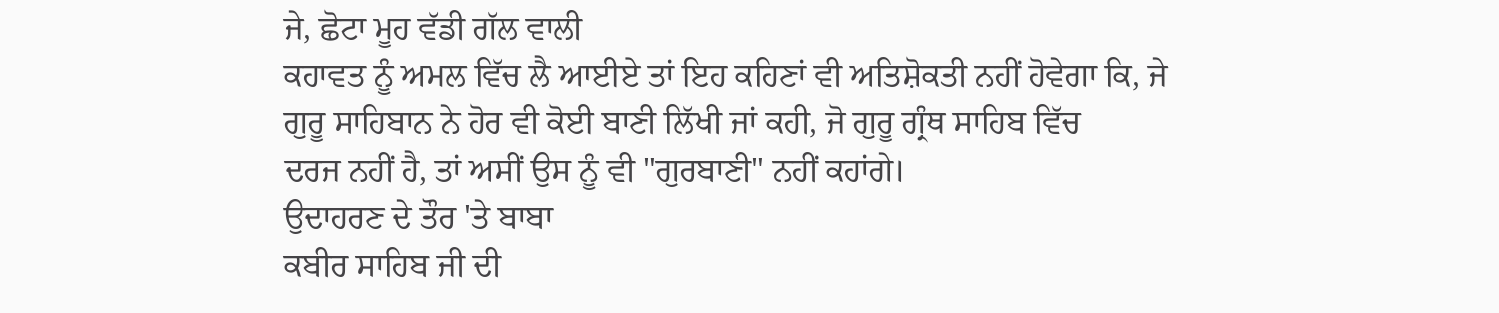ਜੇ, ਛੋਟਾ ਮੂਹ ਵੱਡੀ ਗੱਲ ਵਾਲੀ
ਕਹਾਵਤ ਨੂੰ ਅਮਲ ਵਿੱਚ ਲੈ ਆਈਏ ਤਾਂ ਇਹ ਕਹਿਣਾਂ ਵੀ ਅਤਿਸ਼ੋਕਤੀ ਨਹੀਂ ਹੋਵੇਗਾ ਕਿ, ਜੇ
ਗੁਰੂ ਸਾਹਿਬਾਨ ਨੇ ਹੋਰ ਵੀ ਕੋਈ ਬਾਣੀ ਲਿੱਖੀ ਜਾਂ ਕਹੀ, ਜੋ ਗੁਰੂ ਗ੍ਰੰਥ ਸਾਹਿਬ ਵਿੱਚ
ਦਰਜ ਨਹੀਂ ਹੈ, ਤਾਂ ਅਸੀਂ ਉਸ ਨੂੰ ਵੀ "ਗੁਰਬਾਣੀ" ਨਹੀਂ ਕਹਾਂਗੇ।
ਉਦਾਹਰਣ ਦੇ ਤੌਰ 'ਤੇ ਬਾਬਾ
ਕਬੀਰ ਸਾਹਿਬ ਜੀ ਦੀ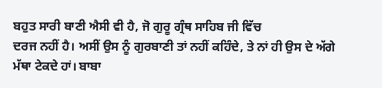ਬਹੁਤ ਸਾਰੀ ਬਾਣੀ ਐਸੀ ਵੀ ਹੈ, ਜੋ ਗੁਰੂ ਗ੍ਰੰਥ ਸਾਹਿਬ ਜੀ ਵਿੱਚ
ਦਰਜ ਨਹੀਂ ਹੈ। ਅਸੀਂ ਉਸ ਨੂੰ ਗੁਰਬਾਣੀ ਤਾਂ ਨਹੀਂ ਕਹਿੰਦੇ, ਤੇ ਨਾਂ ਹੀ ਉਸ ਦੇ ਅੱਗੇ
ਮੱਥਾ ਟੇਕਦੇ ਹਾਂ। ਬਾਬਾ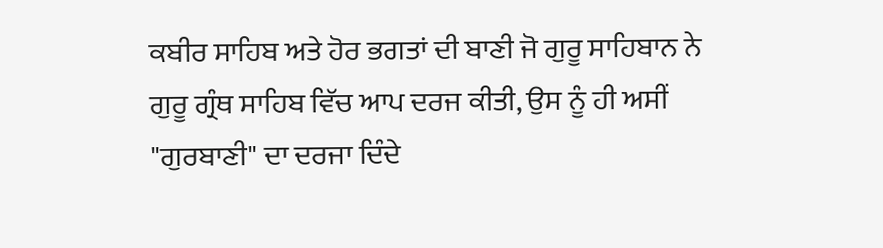ਕਬੀਰ ਸਾਹਿਬ ਅਤੇ ਹੋਰ ਭਗਤਾਂ ਦੀ ਬਾਣੀ ਜੋ ਗੁਰੂ ਸਾਹਿਬਾਨ ਨੇ
ਗੁਰੂ ਗ੍ਰੰਥ ਸਾਹਿਬ ਵਿੱਚ ਆਪ ਦਰਜ ਕੀਤੀ, ਉਸ ਨੂੰ ਹੀ ਅਸੀਂ "ਗੁਰਬਾਣੀ" ਦਾ ਦਰਜਾ ਦਿੰਦੇ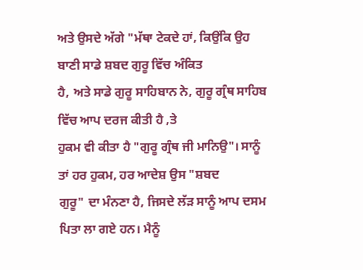ਅਤੇ ਉਸਦੇ ਅੱਗੇ "ਮੱਥਾ ਟੇਕਦੇ ਹਾਂ, ਕਿਉਂਕਿ ਉਹ ਬਾਣੀ ਸਾਡੇ ਸ਼ਬਦ ਗੁਰੂ ਵਿੱਚ ਅੰਕਿਤ
ਹੈ, ਅਤੇ ਸਾਡੇ ਗੁਰੂ ਸਾਹਿਬਾਨ ਨੇ, ਗੁਰੂ ਗ੍ਰੰਥ ਸਾਹਿਬ ਵਿੱਚ ਆਪ ਦਰਜ ਕੀਤੀ ਹੈ ,ਤੇ
ਹੁਕਮ ਵੀ ਕੀਤਾ ਹੈ "ਗੁਰੂ ਗ੍ਰੰਥ ਜੀ ਮਾਨਿਉ"। ਸਾਨੂੰ ਤਾਂ ਹਰ ਹੁਕਮ, ਹਰ ਆਦੇਸ਼ ਉਸ "ਸ਼ਬਦ
ਗੁਰੂ" ਦਾ ਮੰਨਣਾ ਹੈ, ਜਿਸਦੇ ਲੱੜ ਸਾਨੂੰ ਆਪ ਦਸਮ ਪਿਤਾ ਲਾ ਗਏ ਹਨ। ਮੈਨੂੰ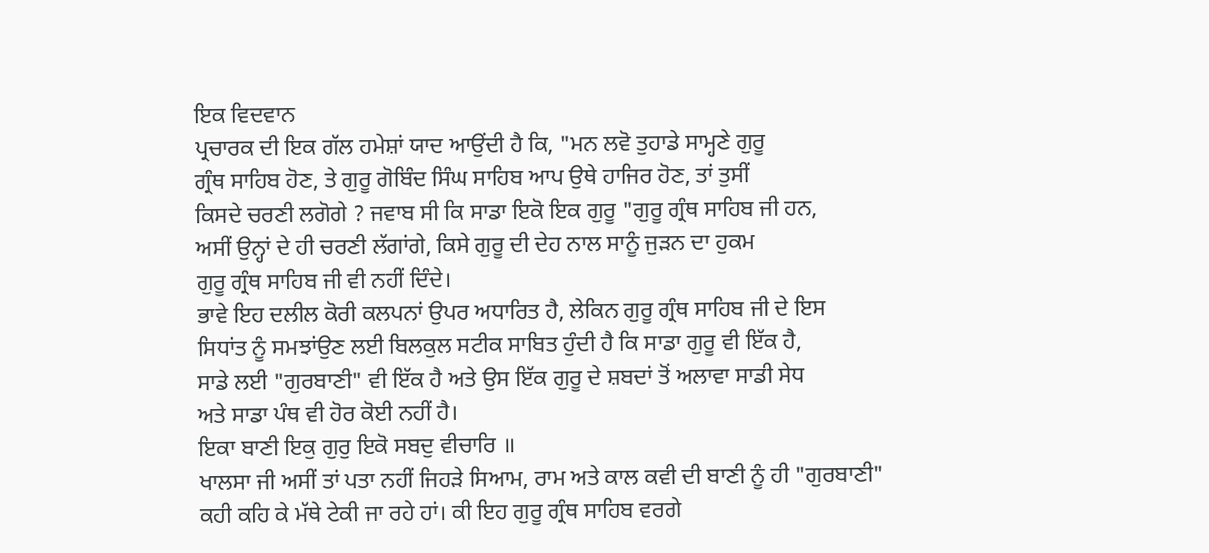ਇਕ ਵਿਦਵਾਨ
ਪ੍ਰਚਾਰਕ ਦੀ ਇਕ ਗੱਲ ਹਮੇਸ਼ਾਂ ਯਾਦ ਆਉਂਦੀ ਹੈ ਕਿ, "ਮਨ ਲਵੋ ਤੁਹਾਡੇ ਸਾਮ੍ਹਣੇ ਗੁਰੂ
ਗ੍ਰੰਥ ਸਾਹਿਬ ਹੋਣ, ਤੇ ਗੁਰੂ ਗੋਬਿੰਦ ਸਿੰਘ ਸਾਹਿਬ ਆਪ ਉਥੇ ਹਾਜਿਰ ਹੋਣ, ਤਾਂ ਤੁਸੀਂ
ਕਿਸਦੇ ਚਰਣੀ ਲਗੋਗੇ ? ਜਵਾਬ ਸੀ ਕਿ ਸਾਡਾ ਇਕੋ ਇਕ ਗੁਰੂ "ਗੁਰੂ ਗ੍ਰੰਥ ਸਾਹਿਬ ਜੀ ਹਨ,
ਅਸੀਂ ਉਨ੍ਹਾਂ ਦੇ ਹੀ ਚਰਣੀ ਲੱਗਾਂਗੇ, ਕਿਸੇ ਗੁਰੂ ਦੀ ਦੇਹ ਨਾਲ ਸਾਨੂੰ ਜੁੜਨ ਦਾ ਹੁਕਮ
ਗੁਰੂ ਗ੍ਰੰਥ ਸਾਹਿਬ ਜੀ ਵੀ ਨਹੀਂ ਦਿੰਦੇ।
ਭਾਵੇ ਇਹ ਦਲੀਲ ਕੋਰੀ ਕਲਪਨਾਂ ਉਪਰ ਅਧਾਰਿਤ ਹੈ, ਲੇਕਿਨ ਗੁਰੂ ਗ੍ਰੰਥ ਸਾਹਿਬ ਜੀ ਦੇ ਇਸ
ਸਿਧਾਂਤ ਨੂੰ ਸਮਝਾਂਉਣ ਲਈ ਬਿਲਕੁਲ ਸਟੀਕ ਸਾਬਿਤ ਹੁੰਦੀ ਹੈ ਕਿ ਸਾਡਾ ਗੁਰੂ ਵੀ ਇੱਕ ਹੈ,
ਸਾਡੇ ਲਈ "ਗੁਰਬਾਣੀ" ਵੀ ਇੱਕ ਹੈ ਅਤੇ ਉਸ ਇੱਕ ਗੁਰੂ ਦੇ ਸ਼ਬਦਾਂ ਤੋਂ ਅਲਾਵਾ ਸਾਡੀ ਸੇਧ
ਅਤੇ ਸਾਡਾ ਪੰਥ ਵੀ ਹੋਰ ਕੋਈ ਨਹੀਂ ਹੈ।
ਇਕਾ ਬਾਣੀ ਇਕੁ ਗੁਰੁ ਇਕੋ ਸਬਦੁ ਵੀਚਾਰਿ ॥
ਖਾਲਸਾ ਜੀ ਅਸੀਂ ਤਾਂ ਪਤਾ ਨਹੀਂ ਜਿਹੜੇ ਸਿਆਮ, ਰਾਮ ਅਤੇ ਕਾਲ ਕਵੀ ਦੀ ਬਾਣੀ ਨੂੰ ਹੀ "ਗੁਰਬਾਣੀ"
ਕਹੀ ਕਹਿ ਕੇ ਮੱਥੇ ਟੇਕੀ ਜਾ ਰਹੇ ਹਾਂ। ਕੀ ਇਹ ਗੁਰੂ ਗ੍ਰੰਥ ਸਾਹਿਬ ਵਰਗੇ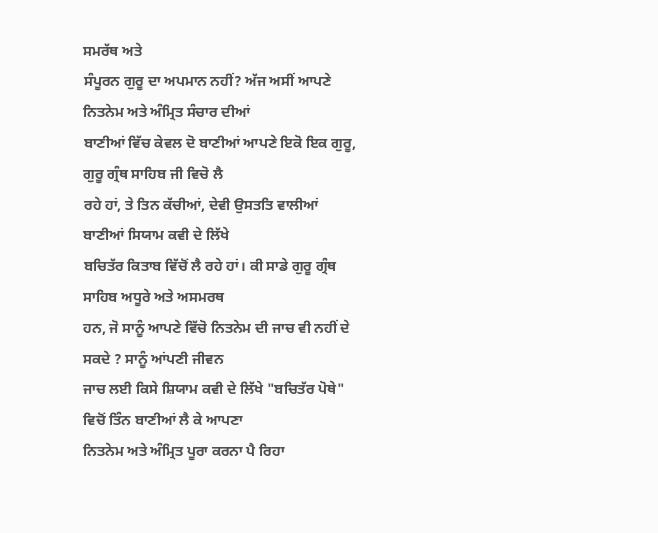ਸਮਰੱਥ ਅਤੇ
ਸੰਪੂਰਨ ਗੁਰੂ ਦਾ ਅਪਮਾਨ ਨਹੀਂ? ਅੱਜ ਅਸੀਂ ਆਪਣੇ ਨਿਤਨੇਮ ਅਤੇ ਅੰਮ੍ਰਿਤ ਸੰਚਾਰ ਦੀਆਂ
ਬਾਣੀਆਂ ਵਿੱਚ ਕੇਵਲ ਦੋ ਬਾਣੀਆਂ ਆਪਣੇ ਇਕੋ ਇਕ ਗੁਰੂ, ਗੁਰੂ ਗ੍ਰੰਥ ਸਾਹਿਬ ਜੀ ਵਿਚੋ ਲੈ
ਰਹੇ ਹਾਂ, ਤੇ ਤਿਨ ਕੱਚੀਆਂ, ਦੇਵੀ ਉਸਤਤਿ ਵਾਲੀਆਂ ਬਾਣੀਆਂ ਸਿਯਾਮ ਕਵੀ ਦੇ ਲਿੱਖੇ
ਬਚਿਤੱਰ ਕਿਤਾਬ ਵਿੱਚੋਂ ਲੈ ਰਹੇ ਹਾਂ। ਕੀ ਸਾਡੇ ਗੁਰੂ ਗ੍ਰੰਥ ਸਾਹਿਬ ਅਧੂਰੇ ਅਤੇ ਅਸਮਰਥ
ਹਨ, ਜੋ ਸਾਨੂੰ ਆਪਣੇ ਵਿੱਚੋ ਨਿਤਨੇਮ ਦੀ ਜਾਚ ਵੀ ਨਹੀਂ ਦੇ ਸਕਦੇ ? ਸਾਨੂੰ ਆਂਪਣੀ ਜੀਵਨ
ਜਾਚ ਲਈ ਕਿਸੇ ਸ਼ਿਯਾਮ ਕਵੀ ਦੇ ਲਿੱਖੇ "ਬਚਿਤੱਰ ਪੋਥੇ" ਵਿਚੋਂ ਤਿੰਨ ਬਾਣੀਆਂ ਲੈ ਕੇ ਆਪਣਾ
ਨਿਤਨੇਮ ਅਤੇ ਅੰਮ੍ਰਿਤ ਪੂਰਾ ਕਰਨਾ ਪੈ ਰਿਹਾ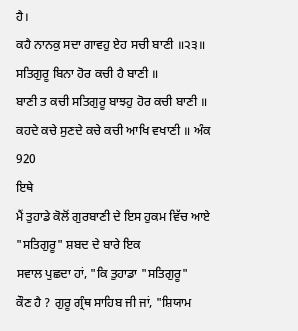ਹੈ।
ਕਹੈ ਨਾਨਕੁ ਸਦਾ ਗਾਵਹੁ ਏਹ ਸਚੀ ਬਾਣੀ ॥੨੩॥
ਸਤਿਗੁਰੂ ਬਿਨਾ ਹੋਰ ਕਚੀ ਹੈ ਬਾਣੀ ॥
ਬਾਣੀ ਤ ਕਚੀ ਸਤਿਗੁਰੂ ਬਾਝਹੁ ਹੋਰ ਕਚੀ ਬਾਣੀ ॥
ਕਹਦੇ ਕਚੇ ਸੁਣਦੇ ਕਚੇ ਕਚੀ ਆਖਿ ਵਖਾਣੀ ॥ ਅੰਕ 920
ਇਥੇ
ਮੈਂ ਤੁਹਾਡੇ ਕੋਲੋਂ ਗੁਰਬਾਣੀ ਦੇ ਇਸ ਹੁਕਮ ਵਿੱਚ ਆਏ "ਸਤਿਗੁਰੂ" ਸ਼ਬਦ ਦੇ ਬਾਰੇ ਇਕ
ਸਵਾਲ ਪੁਛਦਾ ਹਾਂ, "ਕਿ ਤੁਹਾਡਾ "ਸਤਿਗੁਰੂ"
ਕੌਣ ਹੈ ? ਗੁਰੂ ਗ੍ਰੰਥ ਸਾਹਿਬ ਜੀ ਜਾਂ, "ਸ਼ਿਯਾਮ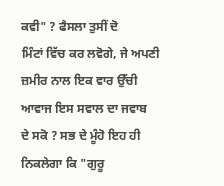ਕਵੀ" ? ਫੈਸਲਾ ਤੁਸੀਂ ਦੋ
ਮਿੰਟਾਂ ਵਿੱਚ ਕਰ ਲਵੋਗੇ, ਜੇ ਅਪਣੀ ਜ਼ਮੀਰ ਨਾਲ ਇਕ ਵਾਰ ਉੱਚੀ ਆਵਾਜ ਇਸ ਸਵਾਲ ਦਾ ਜਵਾਬ
ਦੇ ਸਕੋ ? ਸਭ ਦੇ ਮੂੰਹੋ ਇਹ ਹੀ ਨਿਕਲੇਗਾ ਕਿ "ਗੁਰੂ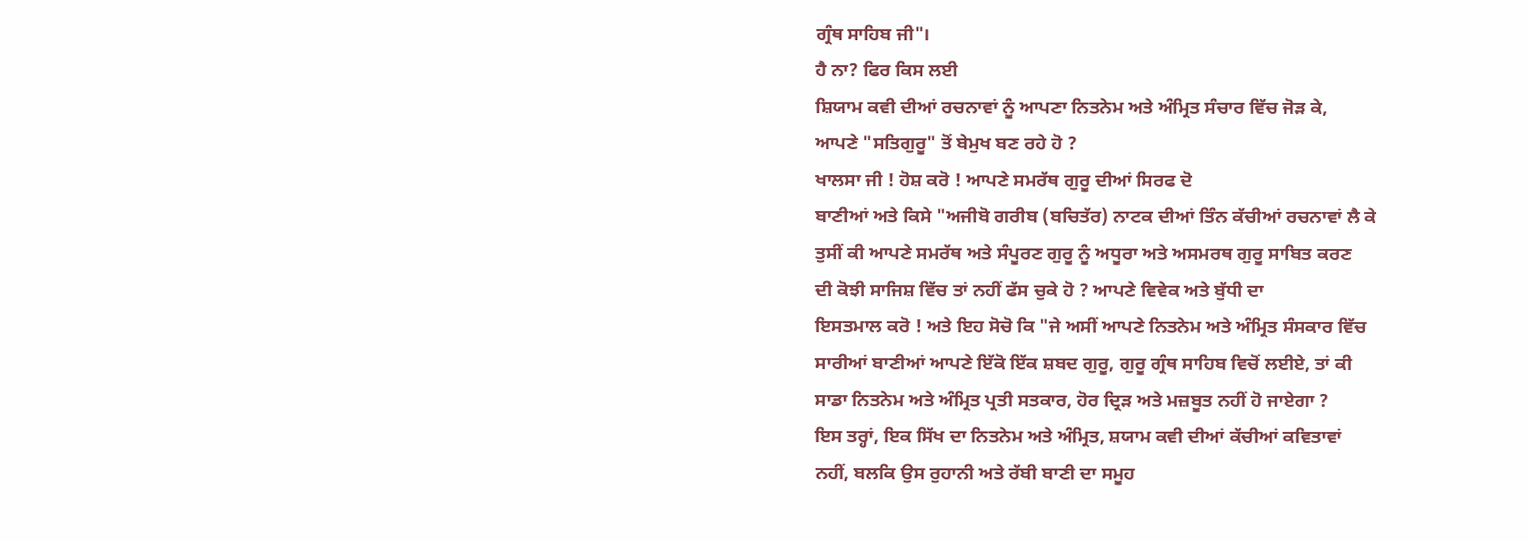ਗ੍ਰੰਥ ਸਾਹਿਬ ਜੀ"।
ਹੈ ਨਾ? ਫਿਰ ਕਿਸ ਲਈ
ਸ਼ਿਯਾਮ ਕਵੀ ਦੀਆਂ ਰਚਨਾਵਾਂ ਨੂੰ ਆਪਣਾ ਨਿਤਨੇਮ ਅਤੇ ਅੰਮ੍ਰਿਤ ਸੰਚਾਰ ਵਿੱਚ ਜੋੜ ਕੇ,
ਆਪਣੇ "ਸਤਿਗੁਰੂ" ਤੋਂ ਬੇਮੁਖ ਬਣ ਰਹੇ ਹੋ ?
ਖਾਲਸਾ ਜੀ ! ਹੋਸ਼ ਕਰੋ ! ਆਪਣੇ ਸਮਰੱਥ ਗੁਰੂ ਦੀਆਂ ਸਿਰਫ ਦੋ
ਬਾਣੀਆਂ ਅਤੇ ਕਿਸੇ "ਅਜੀਬੋ ਗਰੀਬ (ਬਚਿਤੱਰ) ਨਾਟਕ ਦੀਆਂ ਤਿੰਨ ਕੱਚੀਆਂ ਰਚਨਾਵਾਂ ਲੈ ਕੇ
ਤੁਸੀਂ ਕੀ ਆਪਣੇ ਸਮਰੱਥ ਅਤੇ ਸੰਪੂਰਣ ਗੁਰੂ ਨੂੰ ਅਧੂਰਾ ਅਤੇ ਅਸਮਰਥ ਗੁਰੂ ਸਾਬਿਤ ਕਰਣ
ਦੀ ਕੋਝੀ ਸਾਜਿਸ਼ ਵਿੱਚ ਤਾਂ ਨਹੀਂ ਫੱਸ ਚੁਕੇ ਹੋ ? ਆਪਣੇ ਵਿਵੇਕ ਅਤੇ ਬੁੱਧੀ ਦਾ
ਇਸਤਮਾਲ ਕਰੋ ! ਅਤੇ ਇਹ ਸੋਚੋ ਕਿ "ਜੇ ਅਸੀਂ ਆਪਣੇ ਨਿਤਨੇਮ ਅਤੇ ਅੰਮ੍ਰਿਤ ਸੰਸਕਾਰ ਵਿੱਚ
ਸਾਰੀਆਂ ਬਾਣੀਆਂ ਆਪਣੇ ਇੱਕੋ ਇੱਕ ਸ਼ਬਦ ਗੁਰੂ, ਗੁਰੂ ਗ੍ਰੰਥ ਸਾਹਿਬ ਵਿਚੋਂ ਲਈਏ, ਤਾਂ ਕੀ
ਸਾਡਾ ਨਿਤਨੇਮ ਅਤੇ ਅੰਮ੍ਰਿਤ ਪ੍ਰਤੀ ਸਤਕਾਰ, ਹੋਰ ਦ੍ਰਿੜ ਅਤੇ ਮਜ਼ਬੂਤ ਨਹੀਂ ਹੋ ਜਾਏਗਾ ?
ਇਸ ਤਰ੍ਹਾਂ, ਇਕ ਸਿੱਖ ਦਾ ਨਿਤਨੇਮ ਅਤੇ ਅੰਮ੍ਰਿਤ, ਸ਼ਯਾਮ ਕਵੀ ਦੀਆਂ ਕੱਚੀਆਂ ਕਵਿਤਾਵਾਂ
ਨਹੀਂ, ਬਲਕਿ ਉਸ ਰੁਹਾਨੀ ਅਤੇ ਰੱਬੀ ਬਾਣੀ ਦਾ ਸਮੂਹ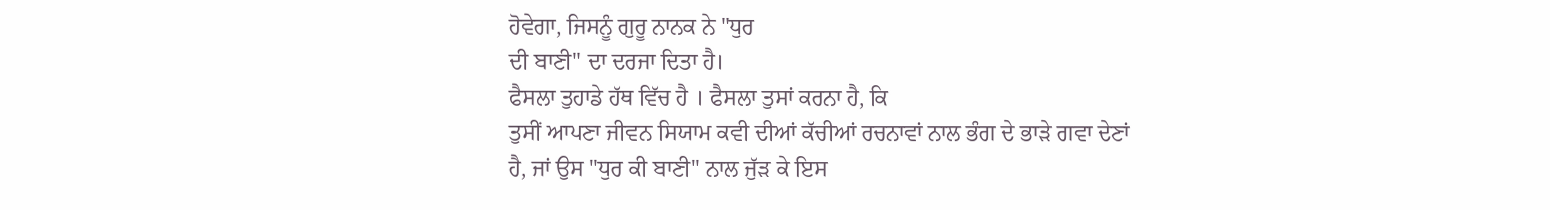ਹੋਵੇਗਾ, ਜਿਸਨੂੰ ਗੁਰੂ ਨਾਨਕ ਨੇ "ਧੁਰ
ਦੀ ਬਾਣੀ" ਦਾ ਦਰਜਾ ਦਿਤਾ ਹੈ।
ਫੈਸਲਾ ਤੁਹਾਡੇ ਹੱਥ ਵਿੱਚ ਹੈ । ਫੈਸਲਾ ਤੁਸਾਂ ਕਰਨਾ ਹੈ, ਕਿ
ਤੁਸੀਂ ਆਪਣਾ ਜੀਵਨ ਸਿਯਾਮ ਕਵੀ ਦੀਆਂ ਕੱਚੀਆਂ ਰਚਨਾਵਾਂ ਨਾਲ ਭੰਗ ਦੇ ਭਾੜੇ ਗਵਾ ਦੇਣਾਂ
ਹੈ, ਜਾਂ ਉਸ "ਧੁਰ ਕੀ ਬਾਣੀ" ਨਾਲ ਜੁੱੜ ਕੇ ਇਸ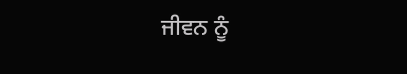ਜੀਵਨ ਨੂੰ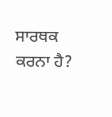ਸਾਰਥਕ ਕਰਨਾ ਹੈ?